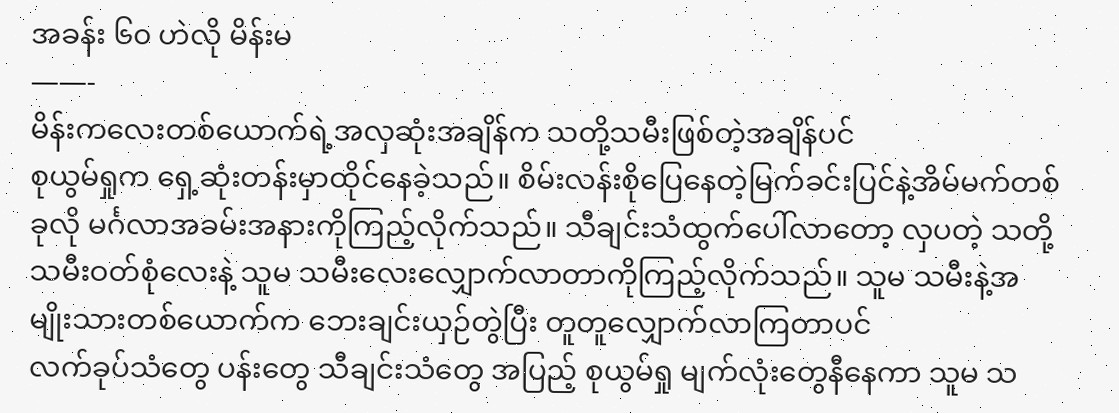အခန်း ၆၀ ဟဲလို မိန်းမ
——-
မိန်းကလေးတစ်ယောက်ရဲ့အလှဆုံးအချိန်က သတို့သမီးဖြစ်တဲ့အချိန်ပင်
စုယွမ်ရှုက ရှေ့ဆုံးတန်းမှာထိုင်နေခဲ့သည်။ စိမ်းလန်းစိုပြေနေတဲ့မြက်ခင်းပြင်နဲ့အိမ်မက်တစ်ခုလို မင်္ဂလာအခမ်းအနားကိုကြည့်လိုက်သည်။ သီချင်းသံထွက်ပေါ်လာတော့ လှပတဲ့ သတို့သမီးဝတ်စုံလေးနဲ့ သူမ သမီးလေးလျှောက်လာတာကိုကြည့်လိုက်သည်။ သူမ သမီးနဲ့အမျိုးသားတစ်ယောက်က ဘေးချင်းယှဉ်တွဲပြီး တူတူလျှောက်လာကြတာပင်
လက်ခုပ်သံတွေ ပန်းတွေ သီချင်းသံတွေ အပြည့် စုယွမ်ရှု မျက်လုံးတွေနီနေကာ သူမ သ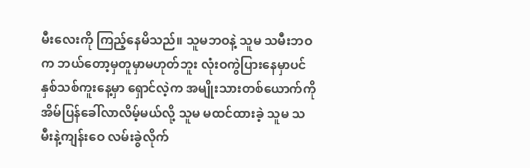မီးလေးကို ကြည့်နေမိသည်။ သူမဘဝနဲ့ သူမ သမီးဘဝက ဘယ်တော့မှတူမှာမဟုတ်ဘူး လုံးဝကွဲပြားနေမှာပင်
နှစ်သစ်ကူးနေ့မှာ ရှောင်လဲ့က အမျိုးသားတစ်ယောက်ကို အိမ်ပြန်ခေါ်လာလိမ့်မယ်လို့ သူမ မထင်ထားခဲ့ သူမ သမီးနဲ့ကျန်းဝေ လမ်းခွဲလိုက်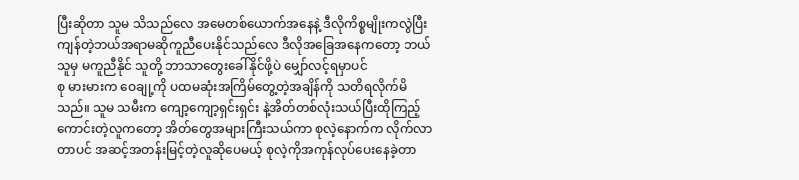ပြီးဆိုတာ သူမ သိသည်လေ အမေတစ်ယောက်အနေနဲ့ ဒီလိုကိစ္စမျိုးကလွဲပြီး ကျန်တဲ့ဘယ်အရာမဆိုကူညီပေးနိုင်သည်လေ ဒီလိုအခြေအနေကတော့ ဘယ်သူမှ မကူညီနိုင် သူတို့ ဘာသာတွေးခေါ်နိုင်ဖို့ပဲ မျှော်လင့်ရမှာပင်
စု မားမားက ဝေချု့ကို ပထမဆုံးအကြိမ်တွေ့တဲ့အချိန်ကို သတိရလိုက်မိသည်။ သူမ သမီးက ကျော့ကျော့ရှင်းရှင်း နဲ့အိတ်တစ်လုံးသယ်ပြီးထိုကြည့်ကောင်းတဲ့လူကတော့ အိတ်တွေအများကြီးသယ်ကာ စုလဲ့နောက်က လိုက်လာတာပင် အဆင့်အတန်းမြင့်တဲ့လူဆိုပေမယ့် စုလဲ့ကိုအကုန်လုပ်ပေးနေခဲ့တာ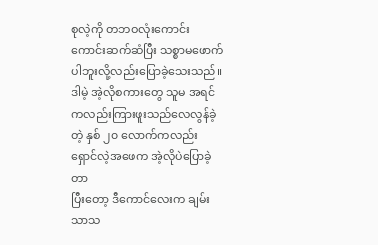စုလဲ့ကို တဘဝလုံးကောင်းကောင်းဆက်ဆံပြီး သစ္စာမဖောက်ပါဘူးလို့လည်းပြောခဲ့သေးသည်။
ဒါမဲ့ အဲ့လိုစကားတွေ သူမ အရင်ကလည်းကြားဖူးသည်လေလွန်ခဲ့တဲ့ နှစ် ၂၀ လောက်ကလည်း ရှောင်လဲ့အဖေက အဲ့လိုပဲပြောခဲ့တာ
ပြီးတော့ ဒီကောင်လေးက ချမ်းသာသ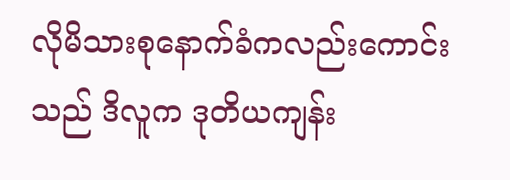လိုမိသားစုနောက်ခံကလည်းကောင်းသည် ဒိလူက ဒုတိယကျန်း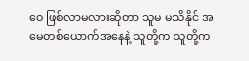ဝေ ဖြစ်လာမလားဆိုတာ သူမ မသိနိုင် အမေတစ်ယောက်အနေနဲ့ သူတို့က သူတို့က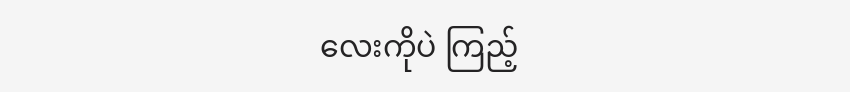လေးကိုပဲ ကြည့်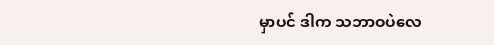မှာပင် ဒါက သဘာဝပဲလေ